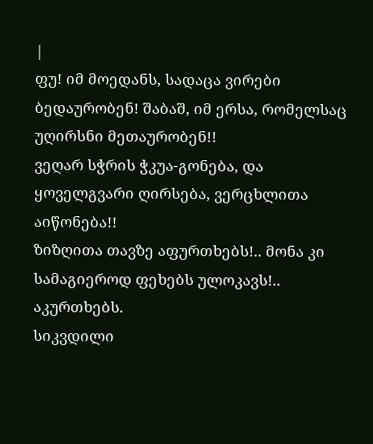|
ფუ! იმ მოედანს, სადაცა ვირები ბედაურობენ! შაბაშ, იმ ერსა, რომელსაც უღირსნი მეთაურობენ!!
ვეღარ სჭრის ჭკუა-გონება, და ყოველგვარი ღირსება, ვერცხლითა აიწონება!!
ზიზღითა თავზე აფურთხებს!.. მონა კი სამაგიეროდ ფეხებს ულოკავს!.. აკურთხებს.
სიკვდილი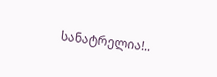სანატრელია!..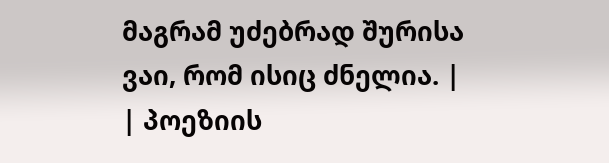მაგრამ უძებრად შურისა ვაი, რომ ისიც ძნელია. |
| პოეზიის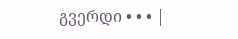გვერდი • • • |